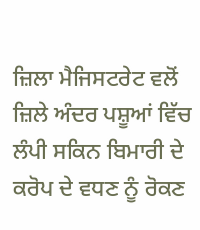ਜ਼ਿਲਾ ਮੈਜਿਸਟਰੇਟ ਵਲੋਂ ਜ਼ਿਲੇ ਅੰਦਰ ਪਸ਼ੂਆਂ ਵਿੱਚ ਲੰਪੀ ਸਕਿਨ ਬਿਮਾਰੀ ਦੇ ਕਰੋਪ ਦੇ ਵਧਣ ਨੂੰ ਰੋਕਣ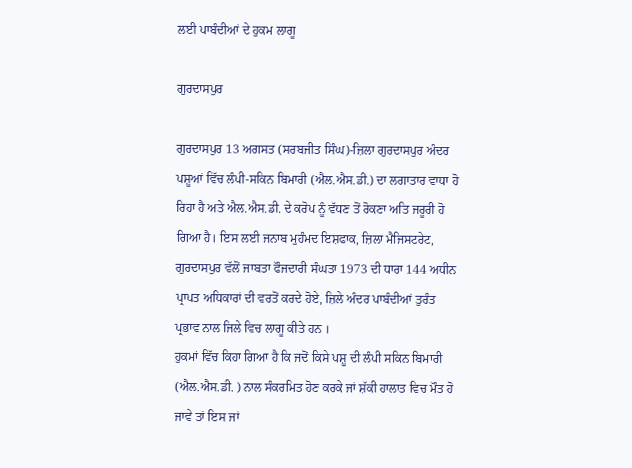ਲਈ ਪਾਬੰਦੀਆਂ ਦੇ ਹੁਕਮ ਲਾਗੂ

ਗੁਰਦਾਸਪੁਰ

ਗੁਰਦਾਸਪੁਰ 13 ਅਗਸਤ (ਸਰਬਜੀਤ ਸਿੰਘ)-ਜ਼ਿਲਾ ਗੁਰਦਾਸਪੁਰ ਅੰਦਰ ਪਸ਼ੂਆਂ ਵਿੱਚ ਲੰਪੀ-ਸਕਿਨ ਬਿਮਾਰੀ (ਐਲ.ਐਸ.ਡੀ.) ਦਾ ਲਗਾਤਾਰ ਵਾਧਾ ਹੋ ਰਿਹਾ ਹੈ ਅਤੇ ਐਲ.ਐਸ.ਡੀ. ਦੇ ਕਰੋਪ ਨੂੰ ਵੱਧਣ ਤੋਂ ਰੋਕਣਾ ਅਤਿ ਜਰੂਰੀ ਹੋ ਗਿਆ ਹੈ। ਇਸ ਲਈ ਜਨਾਬ ਮੁਹੰਮਦ ਇਸ਼ਫਾਕ, ਜ਼ਿਲਾ ਮੈਜਿਸਟਰੇਟ, ਗੁਰਦਾਸਪੁਰ ਵੱਲੋਂ ਜਾਬਤਾ ਫੌਜਦਾਰੀ ਸੰਘਤਾ 1973 ਦੀ ਧਾਰਾ 144 ਅਧੀਨ ਪ੍ਰਾਪਤ ਅਧਿਕਾਰਾਂ ਦੀ ਵਰਤੋਂ ਕਰਦੇ ਹੋਏ, ਜ਼ਿਲੇ ਅੰਦਰ ਪਾਬੰਦੀਆਂ ਤੁਰੰਤ ਪ੍ਰਭਾਵ ਨਾਲ ਜਿਲੇ ਵਿਚ ਲਾਗੂ ਕੀਤੇ ਹਨ ।
ਹੁਕਮਾਂ ਵਿੱਚ ਕਿਹਾ ਗਿਆ ਹੈ ਕਿ ਜਦੋਂ ਕਿਸੇ ਪਸ਼ੂ ਦੀ ਲੰਪੀ ਸਕਿਨ ਬਿਮਾਰੀ (ਐਲ.ਐਸ.ਡੀ. ) ਨਾਲ ਸੰਕਰਮਿਤ ਹੋਣ ਕਰਕੇ ਜਾਂ ਸ਼ੱਕੀ ਹਾਲਾਤ ਵਿਚ ਮੌਤ ਹੋ ਜਾਵੇ ਤਾਂ ਇਸ ਜਾਂ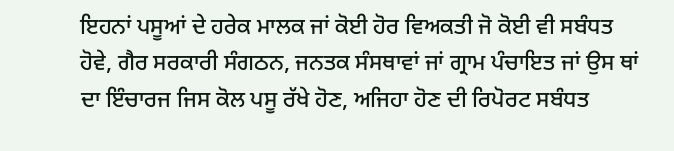ਇਹਨਾਂ ਪਸੂਆਂ ਦੇ ਹਰੇਕ ਮਾਲਕ ਜਾਂ ਕੋਈ ਹੋਰ ਵਿਅਕਤੀ ਜੋ ਕੋਈ ਵੀ ਸਬੰਧਤ ਹੋਵੇ, ਗੈਰ ਸਰਕਾਰੀ ਸੰਗਠਨ, ਜਨਤਕ ਸੰਸਥਾਵਾਂ ਜਾਂ ਗ੍ਰਾਮ ਪੰਚਾਇਤ ਜਾਂ ਉਸ ਥਾਂ ਦਾ ਇੰਚਾਰਜ ਜਿਸ ਕੋਲ ਪਸੂ ਰੱਖੇ ਹੋਣ, ਅਜਿਹਾ ਹੋਣ ਦੀ ਰਿਪੋਰਟ ਸਬੰਧਤ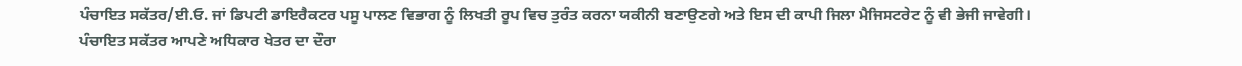ਪੰਚਾਇਤ ਸਕੱਤਰ/ਈ.ਓ. ਜਾਂ ਡਿਪਟੀ ਡਾਇਰੈਕਟਰ ਪਸੂ ਪਾਲਣ ਵਿਭਾਗ ਨੂੰ ਲਿਖਤੀ ਰੂਪ ਵਿਚ ਤੁਰੰਤ ਕਰਨਾ ਯਕੀਨੀ ਬਣਾਉਣਗੇ ਅਤੇ ਇਸ ਦੀ ਕਾਪੀ ਜਿਲਾ ਮੈਜਿਸਟਰੇਟ ਨੂੰ ਵੀ ਭੇਜੀ ਜਾਵੇਗੀ।
ਪੰਚਾਇਤ ਸਕੱਤਰ ਆਪਣੇ ਅਧਿਕਾਰ ਖੇਤਰ ਦਾ ਦੌਰਾ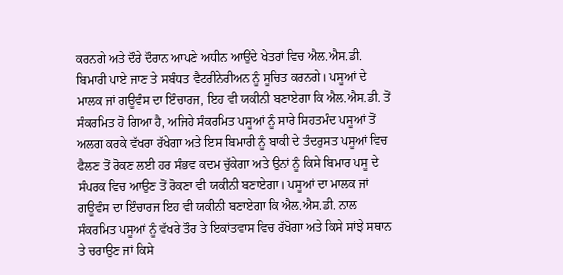ਕਰਨਗੇ ਅਤੇ ਦੌਰੇ ਦੌਰਾਨ ਆਪਣੇ ਅਧੀਨ ਆਉਂਦੇ ਖੇਤਰਾਂ ਵਿਚ ਐਲ.ਐਸ.ਡੀ. ਬਿਮਾਰੀ ਪਾਏ ਜਾਣ ਤੇ ਸਬੰਧਤ ਵੈਟਰੀਨੇਰੀਅਨ ਨੂੰ ਸੂਚਿਤ ਕਰਨਗੇ। ਪਸੂਆਂ ਦੇ ਮਾਲਕ ਜਾਂ ਗਊਵੰਸ ਦਾ ਇੰਚਾਰਜ, ਇਹ ਵੀ ਯਕੀਨੀ ਬਣਾਏਗਾ ਕਿ ਐਲ.ਐਸ.ਡੀ. ਤੋਂ ਸੰਕਰਮਿਤ ਹੋ ਗਿਆ ਹੈ, ਅਜਿਹੇ ਸੰਕਰਮਿਤ ਪਸੂਆਂ ਨੂੰ ਸਾਰੇ ਸਿਹਤਮੰਦ ਪਸੂਆਂ ਤੋਂ ਅਲਗ ਕਰਕੇ ਵੱਖਰਾ ਰੱਖੇਗਾ ਅਤੇ ਇਸ ਬਿਮਾਰੀ ਨੂੰ ਬਾਕੀ ਦੇ ਤੰਦਰੁਸਤ ਪਸੂਆਂ ਵਿਚ ਫੈਲਣ ਤੋਂ ਰੋਕਣ ਲਈ ਹਰ ਸੰਭਵ ਕਦਮ ਚੁੱਕੇਗਾ ਅਤੇ ਉਨਾਂ ਨੂੰ ਕਿਸੇ ਬਿਮਾਰ ਪਸੂ ਦੇ ਸੰਪਰਕ ਵਿਚ ਆਉਣ ਤੋਂ ਰੋਕਣਾ ਵੀ ਯਕੀਨੀ ਬਣਾਏਗਾ। ਪਸੂਆਂ ਦਾ ਮਾਲਕ ਜਾਂ ਗਊਵੰਸ ਦਾ ਇੰਚਾਰਜ ਇਹ ਵੀ ਯਕੀਨੀ ਬਣਾਏਗਾ ਕਿ ਐਲ.ਐਸ.ਡੀ. ਨਾਲ ਸੰਕਰਮਿਤ ਪਸੂਆਂ ਨੂੰ ਵੱਖਰੇ ਤੌਰ ਤੇ ਇਕਾਂਤਵਾਸ ਵਿਚ ਰੱਖੋਗਾ ਅਤੇ ਕਿਸੇ ਸਾਂਝੇ ਸਥਾਨ ਤੇ ਚਰਾਉਣ ਜਾਂ ਕਿਸੇ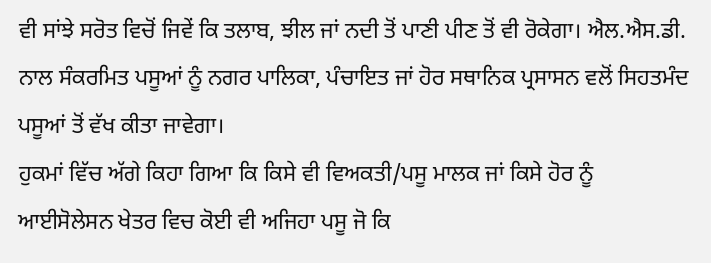ਵੀ ਸਾਂਝੇ ਸਰੋਤ ਵਿਚੋਂ ਜਿਵੇਂ ਕਿ ਤਲਾਬ, ਝੀਲ ਜਾਂ ਨਦੀ ਤੋਂ ਪਾਣੀ ਪੀਣ ਤੋਂ ਵੀ ਰੋਕੇਗਾ। ਐਲ.ਐਸ.ਡੀ. ਨਾਲ ਸੰਕਰਮਿਤ ਪਸੂਆਂ ਨੂੰ ਨਗਰ ਪਾਲਿਕਾ, ਪੰਚਾਇਤ ਜਾਂ ਹੋਰ ਸਥਾਨਿਕ ਪ੍ਰਸਾਸਨ ਵਲੋਂ ਸਿਹਤਮੰਦ ਪਸੂਆਂ ਤੋਂ ਵੱਖ ਕੀਤਾ ਜਾਵੇਗਾ।
ਹੁਕਮਾਂ ਵਿੱਚ ਅੱਗੇ ਕਿਹਾ ਗਿਆ ਕਿ ਕਿਸੇ ਵੀ ਵਿਅਕਤੀ/ਪਸੂ ਮਾਲਕ ਜਾਂ ਕਿਸੇ ਹੋਰ ਨੂੰ ਆਈਸੋਲੇਸਨ ਖੇਤਰ ਵਿਚ ਕੋਈ ਵੀ ਅਜਿਹਾ ਪਸੂ ਜੋ ਕਿ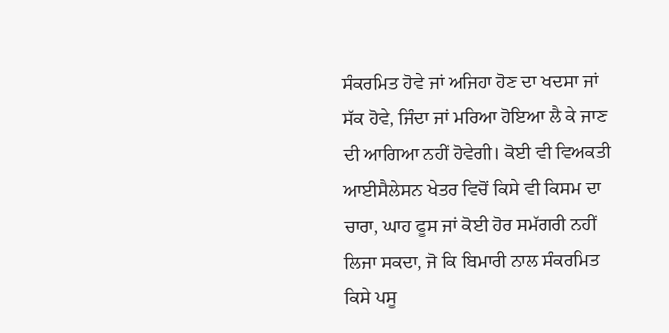ਸੰਕਰਮਿਤ ਹੋਵੇ ਜਾਂ ਅਜਿਹਾ ਹੋਣ ਦਾ ਖਦਸਾ ਜਾਂ ਸੱਕ ਹੋਵੇ, ਜਿੰਦਾ ਜਾਂ ਮਰਿਆ ਹੋਇਆ ਲੈ ਕੇ ਜਾਣ ਦੀ ਆਗਿਆ ਨਹੀਂ ਹੋਵੇਗੀ। ਕੋਈ ਵੀ ਵਿਅਕਤੀ ਆਈਸੈਲੇਸਨ ਖੇਤਰ ਵਿਚੋਂ ਕਿਸੇ ਵੀ ਕਿਸਮ ਦਾ ਚਾਰਾ, ਘਾਹ ਫੂਸ ਜਾਂ ਕੋਈ ਹੋਰ ਸਮੱਗਰੀ ਨਹੀਂ ਲਿਜਾ ਸਕਦਾ, ਜੋ ਕਿ ਬਿਮਾਰੀ ਨਾਲ ਸੰਕਰਮਿਤ ਕਿਸੇ ਪਸੂ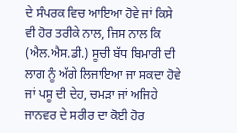ਦੇ ਸੰਪਰਕ ਵਿਚ ਆਇਆ ਹੋਵੇ ਜਾਂ ਕਿਸੇ ਵੀ ਹੋਰ ਤਰੀਕੇ ਨਾਲ, ਜਿਸ ਨਾਲ ਕਿ (ਐਲ.ਐਸ.ਡੀ.) ਸੂਚੀ ਬੱਧ ਬਿਮਾਰੀ ਦੀ ਲਾਗ ਨੂੰ ਅੱਗੇ ਲਿਜਾਇਆ ਜਾ ਸਕਦਾ ਹੋਵੇ ਜਾਂ ਪਸੂ ਦੀ ਦੇਹ, ਚਮੜਾ ਜਾਂ ਅਜਿਹੇ ਜਾਨਵਰ ਦੇ ਸਰੀਰ ਦਾ ਕੋਈ ਹੋਰ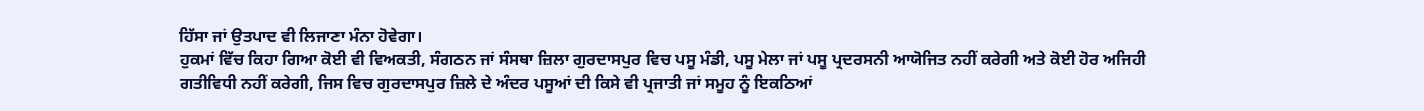ਹਿੱਸਾ ਜਾਂ ਉਤਪਾਦ ਵੀ ਲਿਜਾਣਾ ਮੰਨਾ ਹੋਵੇਗਾ।
ਹੁਕਮਾਂ ਵਿੱਚ ਕਿਹਾ ਗਿਆ ਕੋਈ ਵੀ ਵਿਅਕਤੀ, ਸੰਗਠਨ ਜਾਂ ਸੰਸਥਾ ਜ਼ਿਲਾ ਗੁਰਦਾਸਪੁਰ ਵਿਚ ਪਸੂ ਮੰਡੀ, ਪਸੂ ਮੇਲਾ ਜਾਂ ਪਸੂ ਪ੍ਰਦਰਸਨੀ ਆਯੋਜਿਤ ਨਹੀਂ ਕਰੇਗੀ ਅਤੇ ਕੋਈ ਹੋਰ ਅਜਿਹੀ ਗਤੀਵਿਧੀ ਨਹੀਂ ਕਰੇਗੀ, ਜਿਸ ਵਿਚ ਗੁਰਦਾਸਪੁਰ ਜ਼ਿਲੇ ਦੇ ਅੰਦਰ ਪਸੂਆਂ ਦੀ ਕਿਸੇ ਵੀ ਪ੍ਰਜਾਤੀ ਜਾਂ ਸਮੂਹ ਨੂੰ ਇਕਠਿਆਂ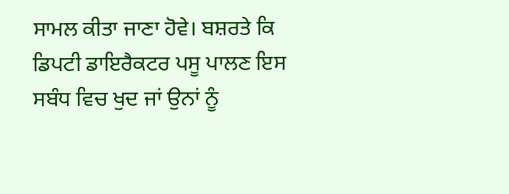ਸਾਮਲ ਕੀਤਾ ਜਾਣਾ ਹੋਵੇ। ਬਸ਼ਰਤੇ ਕਿ ਡਿਪਟੀ ਡਾਇਰੈਕਟਰ ਪਸੂ ਪਾਲਣ ਇਸ ਸਬੰਧ ਵਿਚ ਖੁਦ ਜਾਂ ਉਨਾਂ ਨੂੰ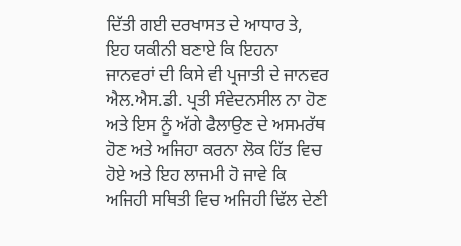ਦਿੱਤੀ ਗਈ ਦਰਖਾਸਤ ਦੇ ਆਧਾਰ ਤੇ, ਇਹ ਯਕੀਨੀ ਬਣਾਏ ਕਿ ਇਹਨਾ ਜਾਨਵਰਾਂ ਦੀ ਕਿਸੇ ਵੀ ਪ੍ਰਜਾਤੀ ਦੇ ਜਾਨਵਰ ਐਲ.ਐਸ.ਡੀ. ਪ੍ਰਤੀ ਸੰਵੇਦਨਸੀਲ ਨਾ ਹੋਣ ਅਤੇ ਇਸ ਨੂੰ ਅੱਗੇ ਫੈਲਾਉਣ ਦੇ ਅਸਮਰੱਥ ਹੋਣ ਅਤੇ ਅਜਿਹਾ ਕਰਨਾ ਲੋਕ ਹਿੱਤ ਵਿਚ ਹੋਏ ਅਤੇ ਇਹ ਲਾਜਮੀ ਹੋ ਜਾਵੇ ਕਿ ਅਜਿਹੀ ਸਥਿਤੀ ਵਿਚ ਅਜਿਹੀ ਢਿੱਲ ਦੇਣੀ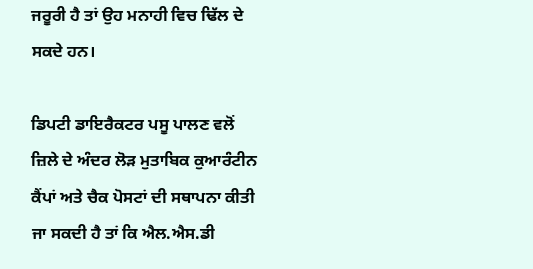ਜਰੂਰੀ ਹੈ ਤਾਂ ਉਹ ਮਨਾਹੀ ਵਿਚ ਢਿੱਲ ਦੇ ਸਕਦੇ ਹਨ।

ਡਿਪਟੀ ਡਾਇਰੈਕਟਰ ਪਸੂ ਪਾਲਣ ਵਲੋਂ ਜ਼ਿਲੇ ਦੇ ਅੰਦਰ ਲੋੜ ਮੁਤਾਬਿਕ ਕੁਆਰੰਟੀਨ ਕੈਂਪਾਂ ਅਤੇ ਚੈਕ ਪੋਸਟਾਂ ਦੀ ਸਥਾਪਨਾ ਕੀਤੀ ਜਾ ਸਕਦੀ ਹੈ ਤਾਂ ਕਿ ਐਲ.ਐਸ.ਡੀ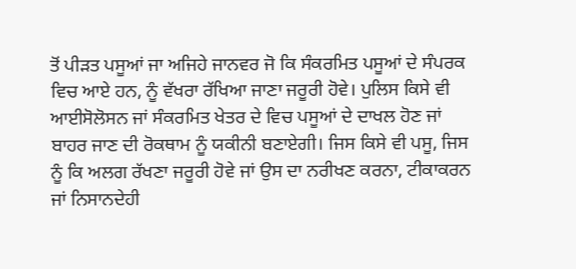ਤੋਂ ਪੀੜਤ ਪਸੂਆਂ ਜਾ ਅਜਿਹੇ ਜਾਨਵਰ ਜੋ ਕਿ ਸੰਕਰਮਿਤ ਪਸੂਆਂ ਦੇ ਸੰਪਰਕ ਵਿਚ ਆਏ ਹਨ, ਨੂੰ ਵੱਖਰਾ ਰੱਖਿਆ ਜਾਣਾ ਜਰੂਰੀ ਹੋਵੇ। ਪੁਲਿਸ ਕਿਸੇ ਵੀ ਆਈਸੋਲੋਸਨ ਜਾਂ ਸੰਕਰਮਿਤ ਖੇਤਰ ਦੇ ਵਿਚ ਪਸੂਆਂ ਦੇ ਦਾਖਲ ਹੋਣ ਜਾਂ ਬਾਹਰ ਜਾਣ ਦੀ ਰੋਕਥਾਮ ਨੂੰ ਯਕੀਨੀ ਬਣਾਏਗੀ। ਜਿਸ ਕਿਸੇ ਵੀ ਪਸੂ, ਜਿਸ ਨੂੰ ਕਿ ਅਲਗ ਰੱਖਣਾ ਜਰੂਰੀ ਹੋਵੇ ਜਾਂ ਉਸ ਦਾ ਨਰੀਖਣ ਕਰਨਾ, ਟੀਕਾਕਰਨ ਜਾਂ ਨਿਸਾਨਦੇਹੀ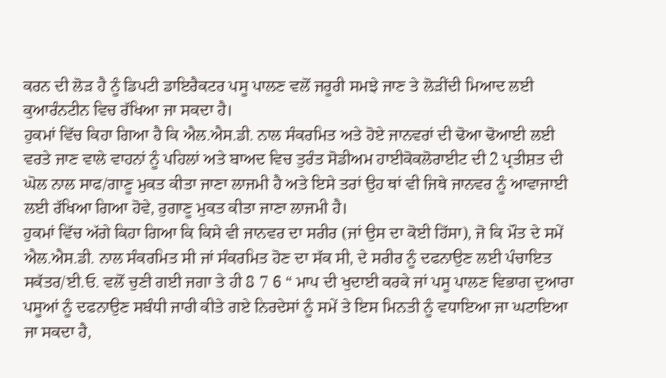ਕਰਨ ਦੀ ਲੋੜ ਹੈ ਨੂੰ ਡਿਪਟੀ ਡਾਇਰੈਕਟਰ ਪਸੂ ਪਾਲਣ ਵਲੋਂ ਜਰੂਰੀ ਸਮਝੇ ਜਾਣ ਤੇ ਲੋੜੀਂਦੀ ਮਿਆਦ ਲਈ ਕੁਆਰੰਨਟੀਨ ਵਿਚ ਰੱਖਿਆ ਜਾ ਸਕਦਾ ਹੈ।
ਹੁਕਮਾਂ ਵਿੱਚ ਕਿਹਾ ਗਿਆ ਹੈ ਕਿ ਐਲ.ਐਸ.ਡੀ. ਨਾਲ ਸੰਕਰਮਿਤ ਅਤੇ ਹੋਏ ਜਾਨਵਰਾਂ ਦੀ ਢੋਆ ਢੋਆਈ ਲਈ ਵਰਤੇ ਜਾਣ ਵਾਲੇ ਵਾਹਨਾਂ ਨੂੰ ਪਹਿਲਾਂ ਅਤੇ ਬਾਅਦ ਵਿਚ ਤੁਰੰਤ ਸੋਡੀਅਮ ਹਾਈਕੋਕਲੋਰਾਈਟ ਦੀ 2 ਪ੍ਰਤੀਸ਼ਤ ਦੀ ਘੋਲ ਨਾਲ ਸਾਫ/ਗਾਣੂ ਮੁਕਤ ਕੀਤਾ ਜਾਣਾ ਲਾਜਮੀ ਹੈ ਅਤੇ ਇਸੇ ਤਰਾਂ ਉਹ ਥਾਂ ਵੀ ਜਿਥੇ ਜਾਨਵਰ ਨੂੰ ਆਵਾਜਾਈ ਲਈ ਰੱਖਿਆ ਗਿਆ ਹੋਵੇ, ਰੁਗਾਣੂ ਮੁਕਤ ਕੀਤਾ ਜਾਣਾ ਲਾਜਮੀ ਹੈ।
ਹੁਕਮਾਂ ਵਿੱਚ ਅੱਗੇ ਕਿਹਾ ਗਿਆ ਕਿ ਕਿਸੇ ਵੀ ਜਾਨਵਰ ਦਾ ਸਰੀਰ (ਜਾਂ ਉਸ ਦਾ ਕੋਈ ਹਿੱਸਾ), ਜੋ ਕਿ ਮੌਤ ਦੇ ਸਮੇਂ ਐਲ.ਐਸ.ਡੀ. ਨਾਲ ਸੰਕਰਮਿਤ ਸੀ ਜਾਂ ਸੰਕਰਮਿਤ ਹੋਣ ਦਾ ਸੱਕ ਸੀ, ਦੇ ਸਰੀਰ ਨੂੰ ਦਫਨਾਉਣ ਲਈ ਪੰਚਾਇਤ ਸਕੱਤਰ/ਈ.ਓ. ਵਲੋਂ ਚੁਣੀ ਗਈ ਜਗਾ ਤੇ ਹੀ 8 7 6 “ ਮਾਪ ਦੀ ਖੁਦਾਈ ਕਰਕੇ ਜਾਂ ਪਸੂ ਪਾਲਣ ਵਿਭਾਗ ਦੁਆਰਾ ਪਸੂਆਂ ਨੂੰ ਦਫਨਾਉਣ ਸਬੰਧੀ ਜਾਰੀ ਕੀਤੇ ਗਏ ਨਿਰਦੇਸਾਂ ਨੂੰ ਸਮੇਂ ਤੇ ਇਸ ਮਿਨਤੀ ਨੂੰ ਵਧਾਇਆ ਜਾ ਘਟਾਇਆ ਜਾ ਸਕਦਾ ਹੈ,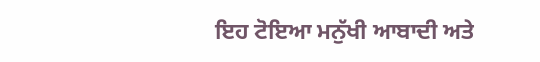ਇਹ ਟੋਇਆ ਮਨੁੱਖੀ ਆਬਾਦੀ ਅਤੇ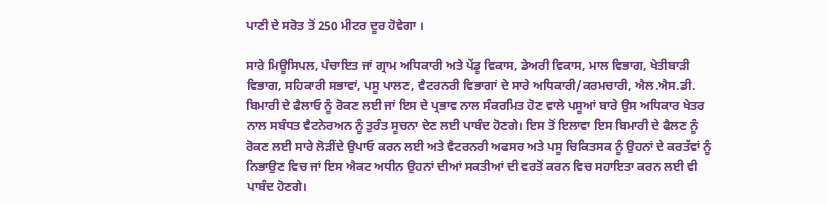ਪਾਣੀ ਦੇ ਸਰੋਤ ਤੋਂ 250 ਮੀਟਰ ਦੂਰ ਹੋਵੇਗਾ ।

ਸਾਰੇ ਮਿਊਸਿਪਲ, ਪੰਚਾਇਤ ਜਾਂ ਗ੍ਰਾਮ ਅਧਿਕਾਰੀ ਅਤੇ ਪੇਂਡੂ ਵਿਕਾਸ, ਡੇਅਰੀ ਵਿਕਾਸ, ਮਾਲ ਵਿਭਾਗ, ਖੇਤੀਬਾੜੀ ਵਿਭਾਗ, ਸਹਿਕਾਰੀ ਸਭਾਵਾਂ, ਪਸੂ ਪਾਲਣ, ਵੈਟਰਨਰੀ ਵਿਭਾਗਾਂ ਦੇ ਸਾਰੇ ਅਧਿਕਾਰੀ/ਕਰਮਚਾਰੀ, ਐਲ.ਐਸ.ਡੀ. ਬਿਮਾਰੀ ਦੇ ਫੈਲਾਓ ਨੂੰ ਰੋਕਣ ਲਈ ਜਾਂ ਇਸ ਦੇ ਪ੍ਰਭਾਵ ਨਾਲ ਸੰਕਰਮਿਤ ਹੋਣ ਵਾਲੇ ਪਸੂਆਂ ਬਾਰੇ ਉਸ ਅਧਿਕਾਰ ਖੇਤਰ ਨਾਲ ਸਬੰਧਤ ਵੈਟਨੇਰਅਨ ਨੂੰ ਤੁਰੰਤ ਸੂਚਨਾ ਦੇਣ ਲਈ ਪਾਬੰਦ ਹੋਣਗੇ। ਇਸ ਤੋਂ ਇਲਾਵਾ ਇਸ ਬਿਮਾਰੀ ਦੇ ਫੈਲਣ ਨੂੰ ਰੋਕਣ ਲਈ ਸਾਰੇ ਲੋੜੀਂਦੇ ਉਪਾਓ ਕਰਨ ਲਈ ਅਤੇ ਵੈਟਰਨਰੀ ਅਫਸਰ ਅਤੇ ਪਸੂ ਚਿਕਿਤਸਕ ਨੂੰ ਉਹਨਾਂ ਦੇ ਕਰਤੱਵਾਂ ਨੂੰ ਨਿਭਾਉਣ ਵਿਚ ਜਾਂ ਇਸ ਐਕਟ ਅਧੀਨ ਉਹਨਾਂ ਦੀਆਂ ਸਕਤੀਆਂ ਦੀ ਵਰਤੋਂ ਕਰਨ ਵਿਚ ਸਹਾਇਤਾ ਕਰਨ ਲਈ ਵੀ ਪਾਬੰਦ ਹੋਣਗੇ।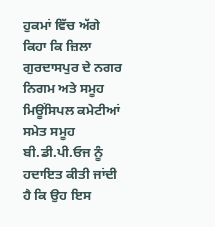ਹੁਕਮਾਂ ਵਿੱਚ ਅੱਗੇ ਕਿਹਾ ਕਿ ਜ਼ਿਲਾ ਗੁਰਦਾਸਪੁਰ ਦੇ ਨਗਰ ਨਿਗਮ ਅਤੇ ਸਮੂਹ ਮਿਊਂਸਿਪਲ ਕਮੇਟੀਆਂ ਸਮੇਤ ਸਮੂਹ ਬੀ.ਡੀ.ਪੀ.ਓਜ ਨੂੰ ਹਦਾਇਤ ਕੀਤੀ ਜਾਂਦੀ ਹੈ ਕਿ ਉਹ ਇਸ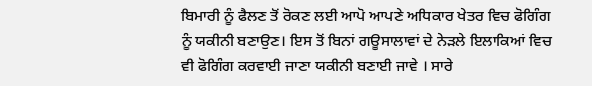ਬਿਮਾਰੀ ਨੂੰ ਫੈਲਣ ਤੋਂ ਰੋਕਣ ਲਈ ਆਪੋ ਆਪਣੇ ਅਧਿਕਾਰ ਖੇਤਰ ਵਿਚ ਫੋਗਿੰਗ ਨੂੰ ਯਕੀਨੀ ਬਣਾਉਣ। ਇਸ ਤੋਂ ਬਿਨਾਂ ਗਊਸਾਲਾਵਾਂ ਦੇ ਨੇੜਲੇ ਇਲਾਕਿਆਂ ਵਿਚ ਵੀ ਫੋਗਿੰਗ ਕਰਵਾਈ ਜਾਣਾ ਯਕੀਨੀ ਬਣਾਈ ਜਾਵੇ । ਸਾਰੇ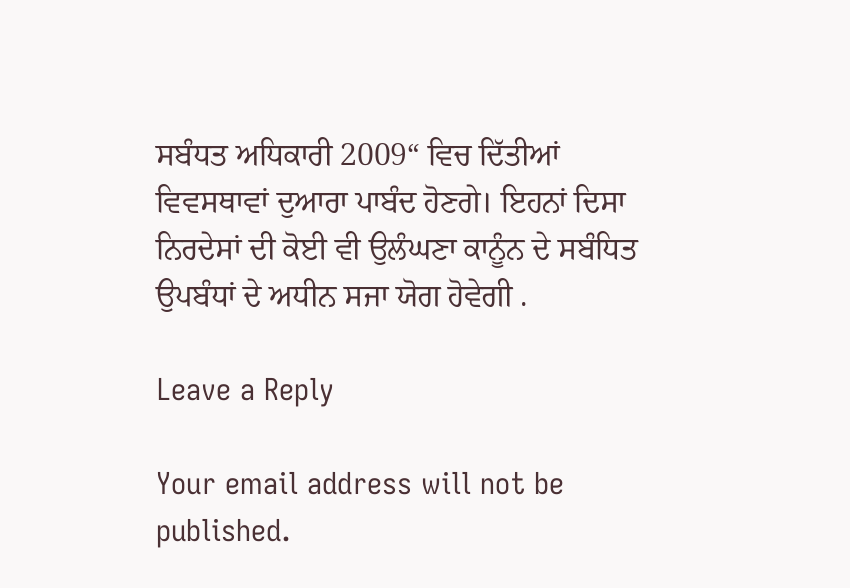ਸਬੰਧਤ ਅਧਿਕਾਰੀ 2009“ ਵਿਚ ਦਿੱਤੀਆਂ ਵਿਵਸਥਾਵਾਂ ਦੁਆਰਾ ਪਾਬੰਦ ਹੋਣਗੇ। ਇਹਨਾਂ ਦਿਸਾ ਨਿਰਦੇਸਾਂ ਦੀ ਕੋਈ ਵੀ ਉਲੰਘਣਾ ਕਾਨੂੰਨ ਦੇ ਸਬੰਧਿਤ ਉਪਬੰਧਾਂ ਦੇ ਅਧੀਨ ਸਜਾ ਯੋਗ ਹੋਵੇਗੀ .

Leave a Reply

Your email address will not be published.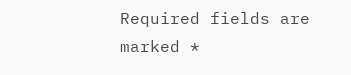Required fields are marked *